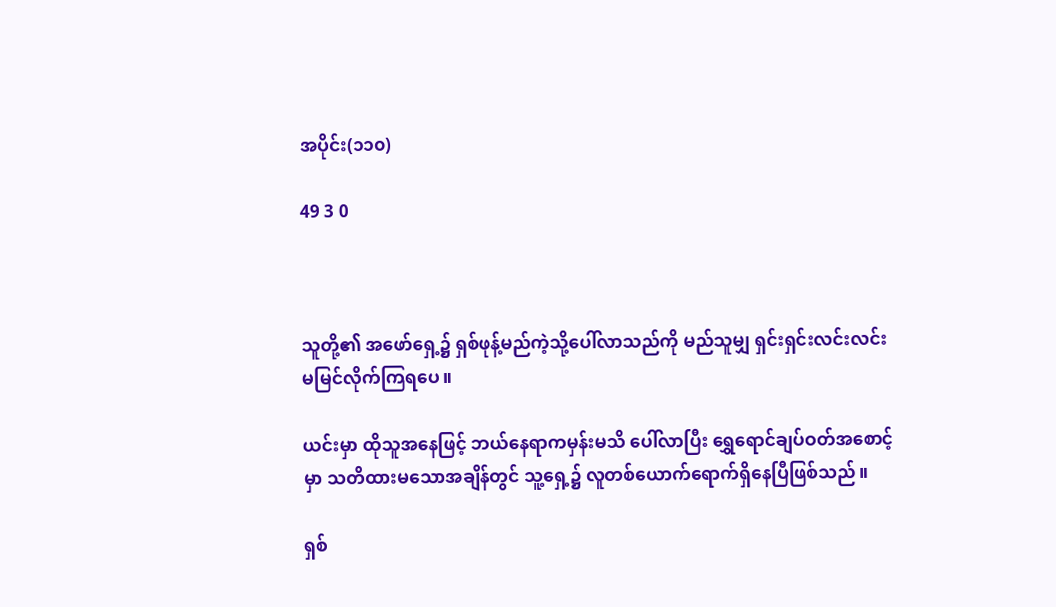အပိုင်း(၁၁၀)

49 3 0



သူတို့၏ အဖော်ရှေ့၌ ရှစ်ဖုန့်မည်ကဲ့သို့ပေါ်လာသည်ကို မည်သူမျှ ရှင်းရှင်းလင်းလင်း မမြင်လိုက်ကြရပေ။

ယင်းမှာ ထိုသူအနေဖြင့် ဘယ်နေရာကမှန်းမသိ ပေါ်လာပြီး ရွှေရောင်ချပ်ဝတ်အစောင့်မှာ သတိထားမသောအချိန်တွင် သူ့ရှေ့၌ လူတစ်ယောက်ရောက်ရှိနေပြီဖြစ်သည်။

ရှစ်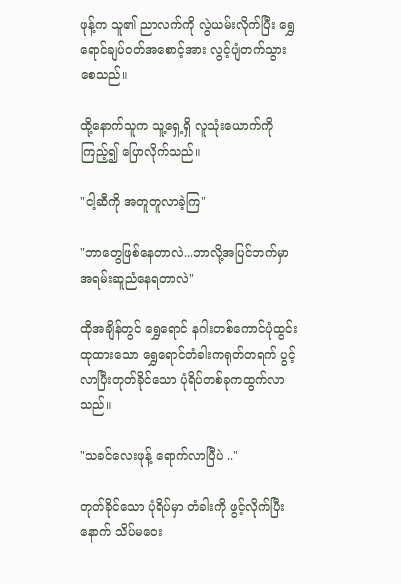ဖုန့်က သူ၏ ညာလက်ကို လွဲယမ်းလိုက်ပြီး ရွှေရောင်ချပ်ဝတ်အစောင့်အား လွင့်ပျံတက်သွားစေသည်။

ထို့နောက်သူက သူ့ရှေ့ရှိ လူသုံးယောက်ကို ကြည့်၍ ပြောလိုက်သည်။

"ငါ့ဆီကို အတူတူလာခဲ့ကြ"

"ဘာတွေဖြစ်နေတာလဲ...ဘာလို့အပြင်ဘက်မှာ အရမ်းဆူညံနေရတာလဲ"

ထိုအချိန်တွင် ရွှေရောင် နဂါးတစ်ကောင်ပုံထွင်းထုထားသော ရွှေရောင်တံခါးကရုတ်တရက် ပွင့်လာပြီးတုတ်ခိုင်သော ပုံရိပ်တစ်ခုကထွက်လာသည်။

"သခင်လေးဖုန့် ရောက်လာပြီပဲ .."

တုတ်ခိုင်သော ပုံရိပ်မှာ တံခါးကို ဖွင့်လိုက်ပြီးနောက် သိပ်မဝေး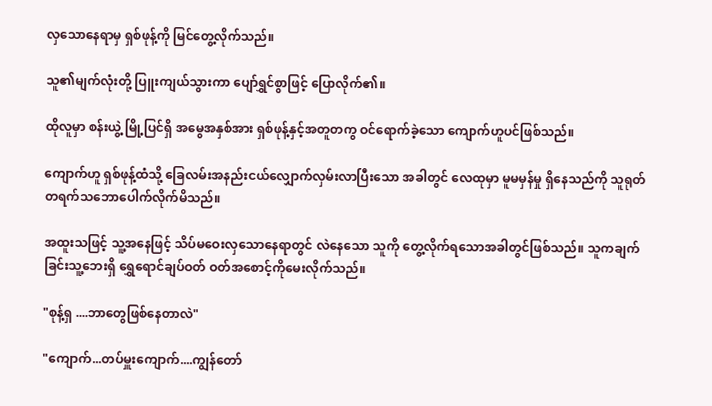လှသောနေရာမှ ရှစ်ဖုန့်ကို မြင်တွေ့လိုက်သည်။

သူ၏မျက်လုံးတို့ ပြူးကျယ်သွားကာ ပျော်ရွှင်စွာဖြင့် ပြောလိုက်၏။

ထိုလူမှာ စန်းယွဲ့ မြို့ပြင်ရှိ အမွေအနှစ်အား ရှစ်ဖုန့်နှင့်အတူတကွ ဝင်ရောက်ခဲ့သော ကျောက်ဟူပင်ဖြစ်သည်။

ကျောက်ဟူ ရှစ်ဖုန့်ထံသို့ ခြေလမ်းအနည်းငယ်လျှောက်လှမ်းလာပြီးသော အခါတွင် လေထုမှာ မူမမှန်မှု ရှိနေသည်ကို သူရုတ်တရက်သဘောပေါက်လိုက်မိသည်။

အထူးသဖြင့် သူ့အနေဖြင့် သိပ်မဝေးလှသောနေရာတွင် လဲနေသော သူကို တွေ့လိုက်ရသောအခါတွင်ဖြစ်သည်။ သူကချက်ခြင်းသူ့ဘေးရှိ ရွှေရောင်ချပ်ဝတ် ဝတ်အစောင့်ကိုမေးလိုက်သည်။

"စုန့်ရှ ....ဘာတွေဖြစ်နေတာလဲ"

"ကျောက်...တပ်မှူးကျောက်....ကျွန်တော်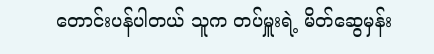တောင်းပန်ပါတယ် သူက တပ်မှူးရဲ့ မိတ်ဆွေမှန်း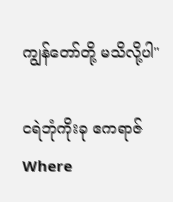ကျွန်တော်တို့ မသိလို့ပါ"

ငရဲဘုံကိုးခု ဧကရာဇ်Where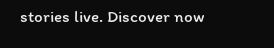stories live. Discover now